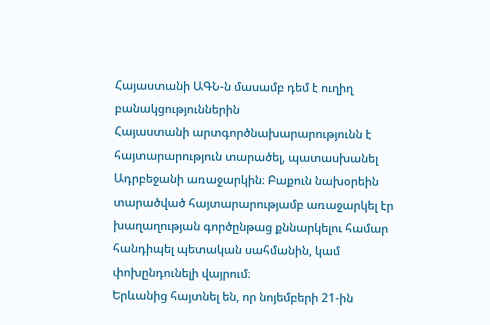Հայաստանի ԱԳՆ-ն մասամբ դեմ է ուղիղ բանակցություններին
Հայաստանի արտգործնախարարությունն է հայտարարություն տարածել, պատասխանել Ադրբեջանի առաջարկին։ Բաքուն նախօրեին տարածված հայտարարությամբ առաջարկել էր խաղաղության գործընթաց քննարկելու համար հանդիպել պետական սահմանին, կամ փոխընդունելի վայրում։
Երևանից հայտնել են, որ նոյեմբերի 21-ին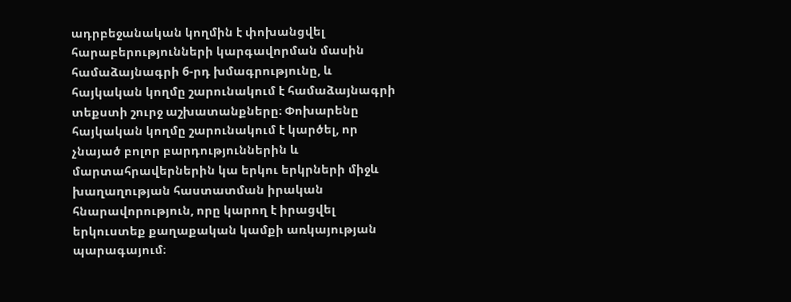ադրբեջանական կողմին է փոխանցվել հարաբերությունների կարգավորման մասին համաձայնագրի 6-րդ խմագրությունը, և հայկական կողմը շարունակում է համաձայնագրի տեքստի շուրջ աշխատանքները։ Փոխարենը հայկական կողմը շարունակում է կարծել, որ չնայած բոլոր բարդություններին և մարտահրավերներին կա երկու երկրների միջև խաղաղության հաստատման իրական հնարավորություն, որը կարող է իրացվել երկուստեք քաղաքական կամքի առկայության պարագայում։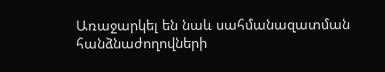Առաջարկել են նաև սահմանազատման հանձնաժողովների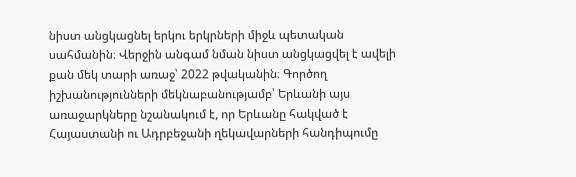նիստ անցկացնել երկու երկրների միջև պետական սահմանին։ Վերջին անգամ նման նիստ անցկացվել է ավելի քան մեկ տարի առաջ՝ 2022 թվականին։ Գործող իշխանությունների մեկնաբանությամբ՝ Երևանի այս առաջարկները նշանակում է, որ Երևանը հակված է Հայաստանի ու Ադրբեջանի ղեկավարների հանդիպումը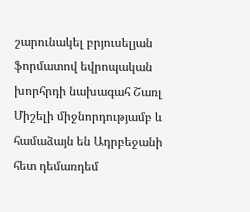շարունակել բրյուսելյան ֆորմատով եվրոպական խորհրդի նախագահ Շառլ Միշելի միջնորդությամբ և համաձայն են Ադրբեջանի հետ դեմառդեմ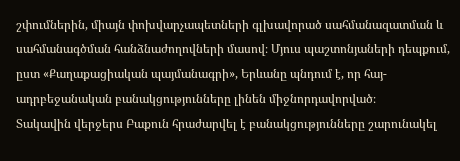շփումներին, միայն փոխվարչապետների գլխավորած սահմանազատման և սահմանագծման հանձնաժողովների մասով։ Մյուս պաշտոնյաների դեպքում, ըստ «Քաղաքացիական պայմանագրի», Երևանը պնդում է, որ հայ-ադրբեջանական բանակցությունները լինեն միջնորդավորված։
Տակավին վերջերս Բաքուն հրաժարվել է բանակցությունները շարունակել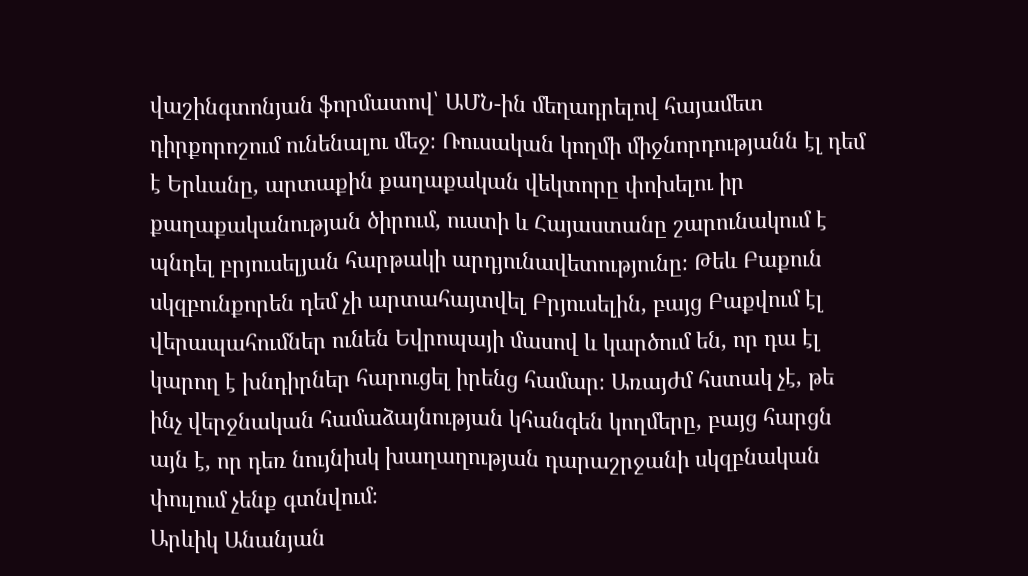վաշինգտոնյան ֆորմատով՝ ԱՄՆ-ին մեղադրելով հայամետ դիրքորոշում ունենալու մեջ։ Ռուսական կողմի միջնորդությանն էլ դեմ է Երևանը, արտաքին քաղաքական վեկտորը փոխելու իր քաղաքականության ծիրում, ուստի և Հայաստանը շարունակում է պնդել բրյուսելյան հարթակի արդյունավետությունը։ Թեև Բաքուն սկզբունքորեն դեմ չի արտահայտվել Բրյուսելին, բայց Բաքվում էլ վերապահումներ ունեն Եվրոպայի մասով և կարծում են, որ դա էլ կարող է խնդիրներ հարուցել իրենց համար։ Առայժմ հստակ չէ, թե ինչ վերջնական համաձայնության կհանգեն կողմերը, բայց հարցն այն է, որ դեռ նույնիսկ խաղաղության դարաշրջանի սկզբնական փուլում չենք գտնվում։
Արևիկ Անանյան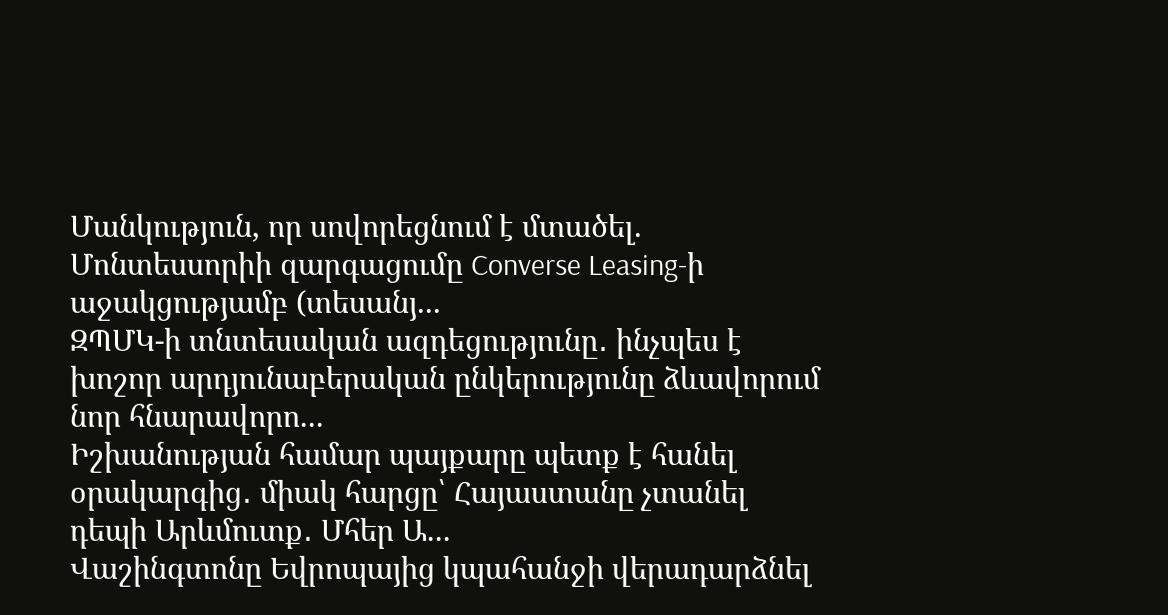Մանկություն, որ սովորեցնում է մտածել. Մոնտեսսորիի զարգացումը Converse Leasing-ի աջակցությամբ (տեսանյ...
ԶՊՄԿ-ի տնտեսական ազդեցությունը․ ինչպես է խոշոր արդյունաբերական ընկերությունը ձևավորում նոր հնարավորո...
Իշխանության համար պայքարը պետք է հանել օրակարգից․ միակ հարցը՝ Հայաստանը չտանել դեպի Արևմուտք․ Մհեր Ա...
Վաշինգտոնը Եվրոպայից կպահանջի վերադարձնել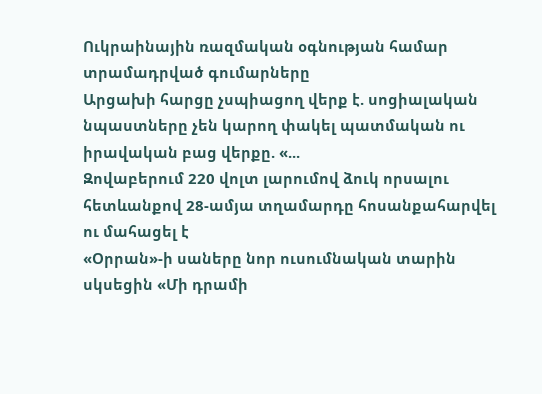Ուկրաինային ռազմական օգնության համար տրամադրված գումարները
Արցախի հարցը չսպիացող վերք է. սոցիալական նպաստները չեն կարող փակել պատմական ու իրավական բաց վերքը. «...
Զովաբերում 220 վոլտ լարումով ձուկ որսալու հետևանքով 28-ամյա տղամարդը հոսանքահարվել ու մահացել է
«Օրրան»-ի սաները նոր ուսումնական տարին սկսեցին «Մի դրամի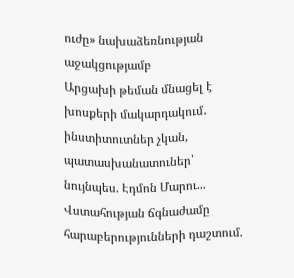ուժը» նախաձեռնության աջակցությամբ
Արցախի թեման մնացել է խոսքերի մակարդակում․ ինստիտուտներ չկան, պատասխանատուներ՝ նույնպես. Էդմոն Մարու...
Վստահության ճգնաժամը հարաբերությունների դաշտում.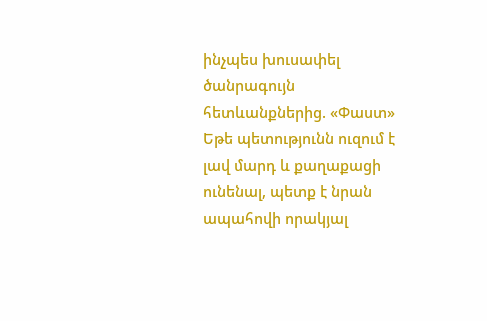ինչպես խուսափել ծանրագույն հետևանքներից. «Փաստ»
Եթե պետությունն ուզում է լավ մարդ և քաղաքացի ունենալ, պետք է նրան ապահովի որակյալ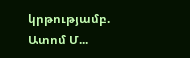կրթությամբ. Ատոմ Մ...